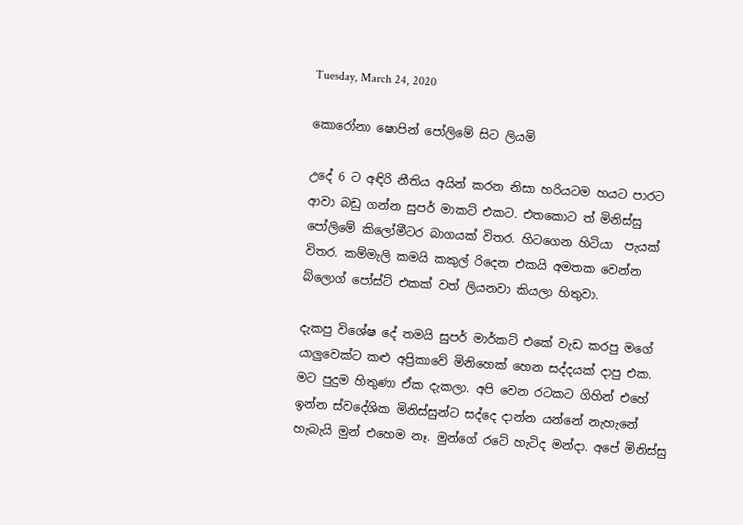Tuesday, March 24, 2020

කොරෝනා ෂොපින් පෝලිමේ සිට ලියමි

උදේ 6 ට අඳිරි නීතිය අයින් කරන නිසා හරියටම හයට පාරට ආවා බඩු ගන්න සුපර් මාකට් එකට. එතකොට ත් මිනිස්සු පෝලිමේ කිලෝමීටර බාගයක් විතර. හිටගෙන හිටියා  පැයක් විතර. කම්මැලි කමයි කකුල් රිදෙන එකයි අමතක වෙන්න බ්ලොග් පෝස්ට් එකක් වත් ලියනවා කියලා හිතුවා.

දැකපු විශේෂ දේ තමයි සුපර් මාර්කට් එකේ වැඩ කරපු මගේ යාලුවෙක්ට කළු අප්‍රිකාවේ මිනිහෙක් හෙන සද්දයක් දාපු එක.
මට පුදුම හිතුණා ඒක දැකලා. අපි වෙන රටකට ගිහින් එහේ ඉන්න ස්වදේශික මිනිස්සුන්ට සද්දෙ දාන්න යන්නේ නැහැනේ හැබැයි මුන් එහෙම නෑ. මුන්ගේ රටේ හැටිද මන්දා. අපේ මිනිස්සු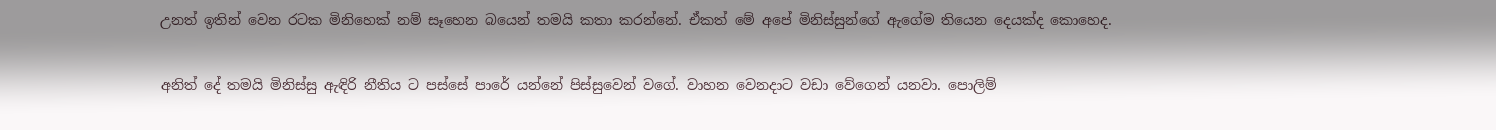උනත් ඉතින් වෙන රටක මිනිහෙක් නම් සෑහෙන බයෙන් තමයි කතා කරන්නේ. ඒකත් මේ අපේ මිනිස්සුන්ගේ ඇගේම තියෙන දෙයක්ද කොහෙද.

අනිත් දේ තමයි මිනිස්සු ඇඳිරි නීතිය ට පස්සේ පාරේ යන්නේ පිස්සුවෙන් වගේ. වාහන වෙනදාට වඩා වේගෙන් යනවා. පොලිම්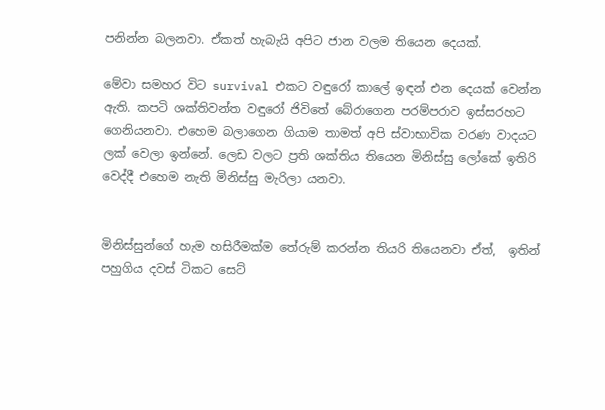පනින්න බලනවා. ඒකත් හැබැයි අපිට ජාන වලම තියෙන දෙයක්.

මේවා සමහර විට survival එකට වඳුරෝ කාලේ ඉඳන් එන දෙයක් වෙන්න ඇති. කපටි ශක්තිවන්ත වඳුරෝ ජිවිතේ බේරාගෙන පරම්පරාව ඉස්සරහට ගෙනියනවා. එහෙම බලාගෙන ගියාම තාමත් අපි ස්වාභාවික වරණ වාදයට ලක් වෙලා ඉන්නේ. ලෙඩ වලට ප්‍රති ශක්තිය තියෙන මිනිස්සු ලෝකේ ඉතිරි වෙද්දී එහෙම නැති මිනිස්සු මැරිලා යනවා.


මිනිස්සුන්ගේ හැම හසිරීමක්ම තේරුම් කරන්න තියරි තියෙනවා ඒත්,  ඉතින් පහුගිය දවස් ටිකට සෙට්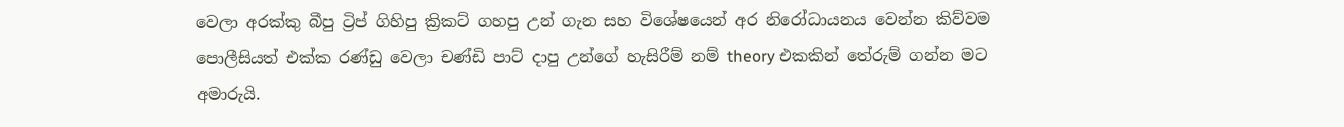වෙලා අරක්කු බීපු ට්‍රිප් ගිහිපු ක්‍රිකට් ගහපු උන් ගැන සහ විශේෂයෙන් අර නිරෝධායනය වෙන්න කිව්වම පොලීසියත් එක්ක රණ්ඩු වෙලා චණ්ඩි පාට් දාපු උන්ගේ හැසිරීම් නම් theory එකකින් තේරුම් ගන්න මට අමාරුයි.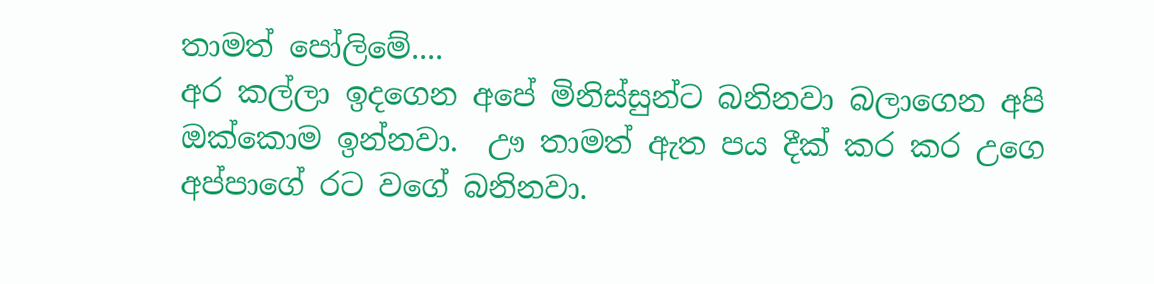තාමත් පෝලිමේ....
අර කල්ලා ඉදගෙන අපේ මිනිස්සුන්ට බනිනවා බලාගෙන අපි ඔක්කොම ඉන්නවා.  ඌ තාමත් ඇත පය දීක් කර කර උගෙ අප්පාගේ රට වගේ බනිනවා.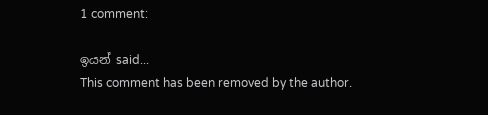1 comment:

ඉයන් said...
This comment has been removed by the author.